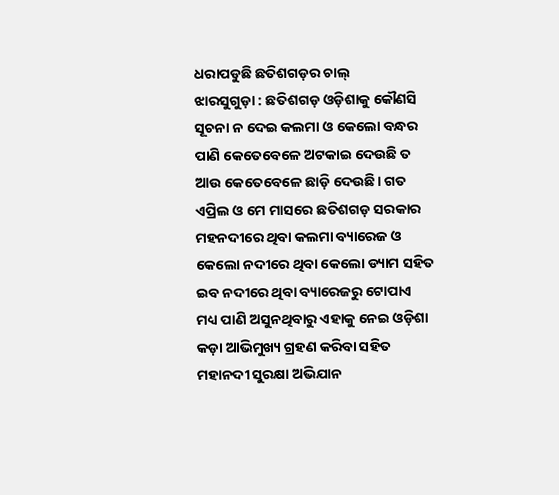ଧରାପଡୁଛି ଛତିଶଗଡ଼ର ଚାଲ୍
ଝାରସୁଗୁଡ଼ା : ଛତିଶଗଡ଼ ଓଡ଼ିଶାକୁ କୌଣସି ସୂଚନା ନ ଦେଇ କଲମା ଓ କେଲୋ ବନ୍ଧର ପାଣି କେତେବେଳେ ଅଟକାଇ ଦେଉଛି ତ ଆଉ କେତେବେଳେ ଛାଡ଼ି ଦେଉଛି। ଗତ ଏପ୍ରିଲ ଓ ମେ ମାସରେ ଛତିଶଗଡ଼ ସରକାର ମହନଦୀରେ ଥିବା କଲମା ବ୍ୟାରେଜ ଓ କେଲୋ ନଦୀରେ ଥିବା କେଲୋ ଡ୍ୟାମ ସହିତ ଇବ ନଦୀରେ ଥିବା ବ୍ୟାରେଜରୁ ଟୋପାଏ ମଧ୍ୟ ପାଣି ଅସୁନଥିବାରୁ ଏହାକୁ ନେଇ ଓଡ଼ିଶା କଡ଼ା ଆଭିମୁଖ୍ୟ ଗ୍ରହଣ କରିବା ସହିତ ମହାନଦୀ ସୁରକ୍ଷା ଅଭିଯାନ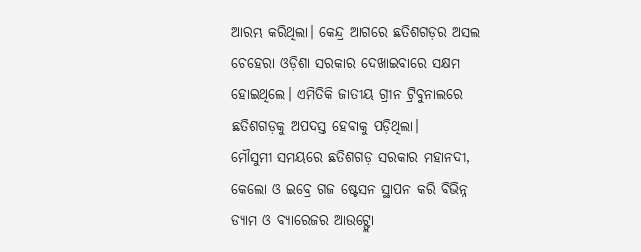ଆରମ୍ଭ କରିଥିଲା। କେନ୍ଦ୍ର ଆଗରେ ଛତିଶଗଡ଼ର ଅସଲ ଚେହେରା ଓଡ଼ିଶା ସରକାର ଦେଖାଇବାରେ ସକ୍ଷମ ହୋଇଥିଲେ। ଏମିତିକି ଜାତୀୟ ଗ୍ରୀନ ଟ୍ରିବୁନାଲରେ ଛତିଶଗଡ଼କୁ ଅପଦସ୍ତ ହେବାକୁ ପଡ଼ିଥିଲା।
ମୌସୁମୀ ସମୟରେ ଛତିଶଗଡ଼ ସରକାର ମହାନଦୀ, କେଲୋ ଓ ଇବ୍ରେ ଗଜ ଷ୍ଟେସନ ସ୍ଥାପନ କରି ବିଭିନ୍ନ ଡ୍ୟାମ ଓ ବ୍ୟାରେଜର ଆଉଟ୍ଫ୍ଲୋ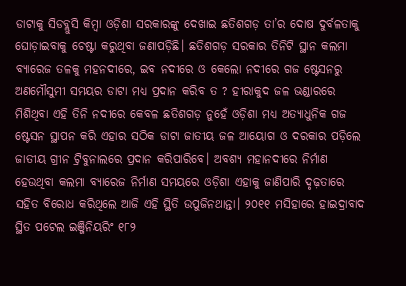ଡାଟାକୁ ସିଡବ୍ଲୁସି କିମ୍ବା ଓଡ଼ିଶା ସରକାରଙ୍କୁ ଦେଖାଇ ଛତିଶଗଡ଼ ତା’ର ଦୋଷ ଦୁର୍ବଳତାକୁ ଘୋଡ଼ାଇବାକୁ ଚେଷ୍ଟା କରୁଥିବା ଜଣାପଡ଼ିଛି। ଛତିଶଗଡ଼ ସରକାର ତିନିଟି ସ୍ଥାନ କଲମା ବ୍ୟାରେଜ ତଳକୁ ମହନଦୀରେ, ଇବ ନଦୀରେ ଓ କେଲୋ ନଦୀରେ ଗଜ ଷ୍ଟେସନରୁ ଅଣମୌସୁମୀ ସମୟର ଡାଟା ମଧ୍ୟ ପ୍ରଦାନ କରିବ ତ ? ହୀରାକୁଦ ଜଳ ଭଣ୍ଡାରରେ ମିଶିଥିବା ଏହି ତିନି ନଦୀରେ କେବଳ ଛତିଶଗଡ଼ ନୁହେଁ ଓଡ଼ିଶା ମଧ୍ୟ ଅତ୍ୟାଧୁନିକ ଗଜ ଷ୍ଟେସନ ସ୍ଥାପନ କରି ଏହାର ସଠିକ ଡାଟା ଜାତୀୟ ଜଳ ଆୟୋଗ ଓ ଦରକାର ପଡ଼ିଲେ ଜାତୀୟ ଗ୍ରୀନ ଟ୍ରିବୁନାଲରେ ପ୍ରଦାନ କରିପାରିବେ। ଅବଶ୍ୟ ମହାନଦୀରେ ନିର୍ମାଣ ହେଉଥିବା କଲମା ବ୍ୟାରେଜ ନିର୍ମାଣ ସମୟରେ ଓଡ଼ିଶା ଏହାକୁ ଜାଣିପାରି ଦୃଢ଼ତାରେ ସହିତ ବିରୋଧ କରିଥିଲେ ଆଜି ଏହି ସ୍ଥିତି ଉପୁଜିନଥାନ୍ତା। ୨୦୧୧ ମସିହାରେ ହାଇଦ୍ରାବାଦ ସ୍ଥିତ ପଟେଲ ଇଞ୍ଜିନିୟରିଂ ୧୮୨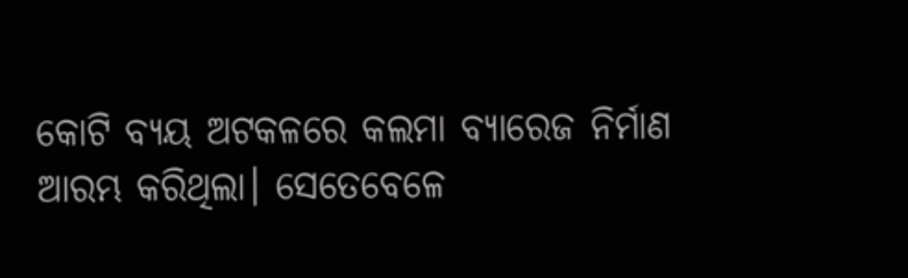କୋଟି ବ୍ୟୟ ଅଟକଳରେ କଲମା ବ୍ୟାରେଜ ନିର୍ମାଣ ଆରମ୍ଭ କରିଥିଲା। ସେତେବେଳେ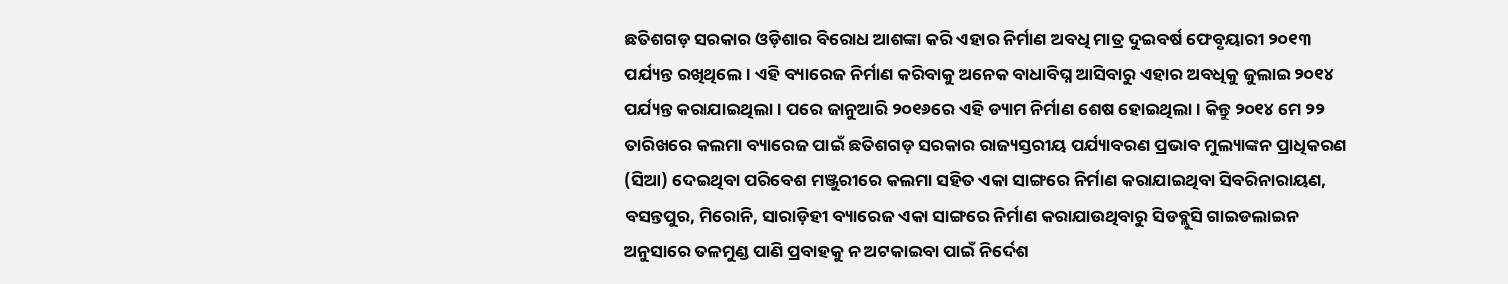ଛତିଶଗଡ଼ ସରକାର ଓଡ଼ିଶାର ବିରୋଧ ଆଶଙ୍କା କରି ଏହାର ନିର୍ମାଣ ଅବଧି ମାତ୍ର ଦୁଇବର୍ଷ ଫେବୃୟାରୀ ୨୦୧୩ ପର୍ଯ୍ୟନ୍ତ ରଖିଥିଲେ। ଏହି ବ୍ୟାରେଜ ନିର୍ମାଣ କରିବାକୁ ଅନେକ ବାଧାବିଘ୍ନ ଆସିବାରୁ ଏହାର ଅବଧିକୁ ଜୁଲାଇ ୨୦୧୪ ପର୍ଯ୍ୟନ୍ତ କରାଯାଇଥିଲା। ପରେ ଜାନୁଆରି ୨୦୧୬ରେ ଏହି ଡ୍ୟାମ ନିର୍ମାଣ ଶେଷ ହୋଇଥିଲା। କିନ୍ତୁ ୨୦୧୪ ମେ ୨୨ ତାରିଖରେ କଲମା ବ୍ୟାରେଜ ପାଇଁ ଛତିଶଗଡ଼ ସରକାର ରାଜ୍ୟସ୍ତରୀୟ ପର୍ଯ୍ୟାବରଣ ପ୍ରଭାବ ମୁଲ୍ୟାଙ୍କନ ପ୍ରାଧିକରଣ (ସିଆ) ଦେଇଥିବା ପରିବେଶ ମଞ୍ଜୁରୀରେ କଲମା ସହିତ ଏକା ସାଙ୍ଗରେ ନିର୍ମାଣ କରାଯାଇଥିବା ସିବରିନାରାୟଣ, ବସନ୍ତପୁର, ମିରୋନି, ସାରାଡ଼ିହୀ ବ୍ୟାରେଜ ଏକା ସାଙ୍ଗରେ ନିର୍ମାଣ କରାଯାଉଥିବାରୁ ସିଡବ୍ଲୁସି ଗାଇଡଲାଇନ ଅନୁସାରେ ତଳମୁଣ୍ଡ ପାଣି ପ୍ରବାହକୁ ନ ଅଟକାଇବା ପାଇଁ ନିର୍ଦେଶ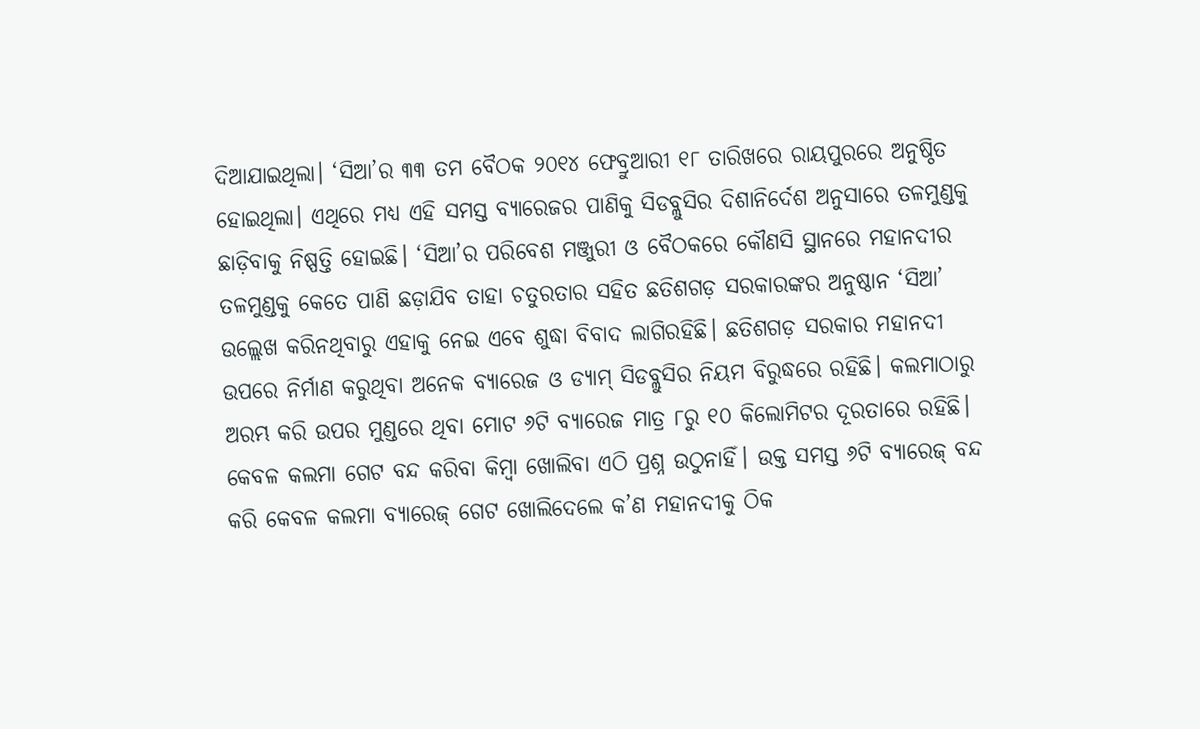ଦିଆଯାଇଥିଲା। ‘ସିଆ’ର ୩୩ ତମ ବୈଠକ ୨୦୧୪ ଫେବ୍ରୁଆରୀ ୧୮ ତାରିଖରେ ରାୟପୁରରେ ଅନୁଷ୍ଠିତ ହୋଇଥିଲା। ଏଥିରେ ମଧ୍ୟ ଏହି ସମସ୍ତ ବ୍ୟାରେଜର ପାଣିକୁ ସିଡବ୍ଲୁସିର ଦିଶାନିର୍ଦେଶ ଅନୁସାରେ ତଳମୁଣ୍ଡକୁ ଛାଡ଼ିବାକୁ ନିଷ୍ପତ୍ତି ହୋଇଛି। ‘ସିଆ’ର ପରିବେଶ ମଞ୍ଜୁରୀ ଓ ବୈଠକରେ କୌଣସି ସ୍ଥାନରେ ମହାନଦୀର ତଳମୁଣ୍ଡକୁ କେତେ ପାଣି ଛଡ଼ାଯିବ ତାହା ଚତୁରତାର ସହିତ ଛତିଶଗଡ଼ ସରକାରଙ୍କର ଅନୁଷ୍ଠାନ ‘ସିଆ’ ଉଲ୍ଲେଖ କରିନଥିବାରୁ ଏହାକୁ ନେଇ ଏବେ ଶୁଦ୍ଧା ବିବାଦ ଲାଗିରହିଛି। ଛତିଶଗଡ଼ ସରକାର ମହାନଦୀ ଉପରେ ନିର୍ମାଣ କରୁଥିବା ଅନେକ ବ୍ୟାରେଜ ଓ ଡ୍ୟାମ୍ ସିଡବ୍ଲୁସିର ନିୟମ ବିରୁଦ୍ଧରେ ରହିଛି। କଲମାଠାରୁ ଅରମ୍ଭ କରି ଉପର ମୁଣ୍ଡରେ ଥିବା ମୋଟ ୬ଟି ବ୍ୟାରେଜ ମାତ୍ର ୮ରୁ ୧୦ କିଲୋମିଟର ଦୂରତାରେ ରହିଛି। କେବଳ କଲମା ଗେଟ ବନ୍ଦ କରିବା କିମ୍ବା ଖୋଲିବା ଏଠି ପ୍ରଶ୍ନ ଉଠୁନାହିଁ। ଉକ୍ତ ସମସ୍ତ ୬ଟି ବ୍ୟାରେଜ୍ ବନ୍ଦ କରି କେବଳ କଲମା ବ୍ୟାରେଜ୍ ଗେଟ ଖୋଲିଦେଲେ କ’ଣ ମହାନଦୀକୁ ଠିକ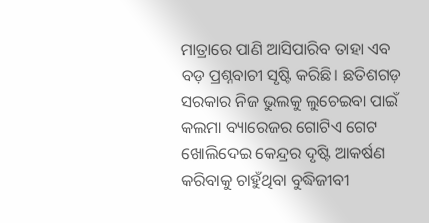ମାତ୍ରାରେ ପାଣି ଆସିପାରିବ ତାହା ଏବ ବଡ଼ ପ୍ରଶ୍ନବାଚୀ ସୃଷ୍ଟି କରିଛି। ଛତିଶଗଡ଼ ସରକାର ନିଜ ଭୁଲକୁ ଲୁଚେଇବା ପାଇଁ କଲମା ବ୍ୟାରେଜର ଗୋଟିଏ ଗେଟ ଖୋଲିଦେଇ କେନ୍ଦ୍ରର ଦୃଷ୍ଟି ଆକର୍ଷଣ କରିବାକୁ ଚାହୁଁଥିବା ବୁଦ୍ଧିଜୀବୀ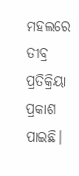ମହଲରେ ତୀବ୍ର ପ୍ରତିକ୍ରିୟା ପ୍ରକାଶ ପାଇଛି।